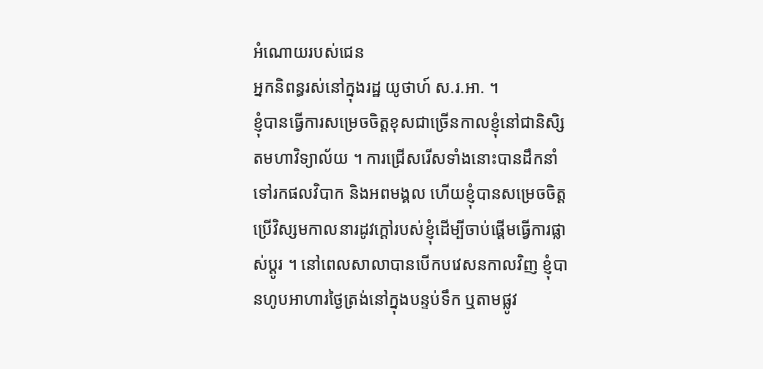អំណោយរបស់ជេន
អ្នកនិពន្ធរស់នៅក្នុងរដ្ឋ យូថាហ៍ ស.រ.អា. ។
ខ្ញុំបានធ្វើការសម្រេចចិត្តខុសជាច្រើនកាលខ្ញុំនៅជានិសិ្សតមហាវិទ្យាល័យ ។ ការជ្រើសរើសទាំងនោះបានដឹកនាំទៅរកផលវិបាក និងអពមង្គល ហើយខ្ញុំបានសម្រេចចិត្តប្រើវិស្សមកាលនារដូវក្ដៅរបស់ខ្ញុំដើម្បីចាប់ផ្ដើមធ្វើការផ្លាស់ប្ដូរ ។ នៅពេលសាលាបានបើកបវេសនកាលវិញ ខ្ញុំបានហូបអាហារថ្ងៃត្រង់នៅក្នុងបន្ទប់ទឹក ឬតាមផ្លូវ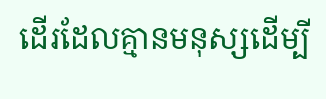ដើរដែលគ្មានមនុស្សដើម្បី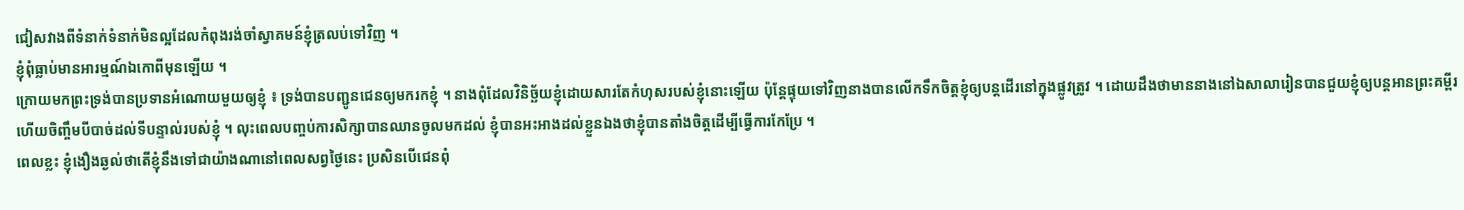ជៀសវាងពីទំនាក់ទំនាក់មិនល្អដែលកំពុងរង់ចាំស្វាគមន៍ខ្ញុំត្រលប់ទៅវិញ ។
ខ្ញុំពុំធ្លាប់មានអារម្មណ៍ឯកោពីមុនឡើយ ។
ក្រោយមកព្រះទ្រង់បានប្រទានអំណោយមួយឲ្យខ្ញុំ ៖ ទ្រង់បានបញ្ជូនជេនឲ្យមករកខ្ញុំ ។ នាងពុំដែលវិនិច្ឆ័យខ្ញុំដោយសារតែកំហុសរបស់ខ្ញុំនោះឡើយ ប៉ុន្តែផ្ទុយទៅវិញនាងបានលើកទឹកចិត្តខ្ញុំឲ្យបន្តដើរនៅក្នុងផ្លូវត្រូវ ។ ដោយដឹងថាមាននាងនៅឯសាលារៀនបានជួយខ្ញុំឲ្យបន្តអានព្រះគម្ពីរ ហើយចិញ្ចឹមបីបាច់ដល់ទីបន្ទាល់របស់ខ្ញុំ ។ លុះពេលបញ្ចប់ការសិក្សាបានឈានចូលមកដល់ ខ្ញុំបានអះអាងដល់ខ្លួនឯងថាខ្ញុំបានតាំងចិត្តដើម្បីធ្វើការកែប្រែ ។
ពេលខ្លះ ខ្ញុំងឿងឆ្ងល់ថាតើខ្ញុំនឹងទៅជាយ៉ាងណានៅពេលសព្វថ្ងៃនេះ ប្រសិនបើជេនពុំ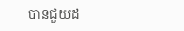បានជួយដ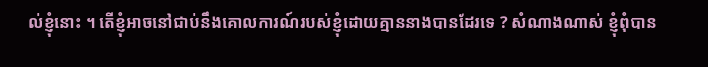ល់ខ្ញុំនោះ ។ តើខ្ញុំអាចនៅជាប់នឹងគោលការណ៍របស់ខ្ញុំដោយគ្មាននាងបានដែរទេ ? សំណាងណាស់ ខ្ញុំពុំបាន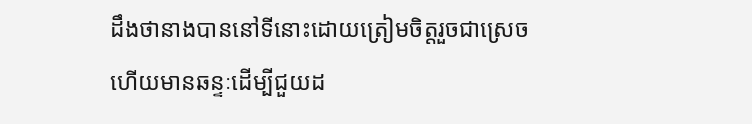ដឹងថានាងបាននៅទីនោះដោយត្រៀមចិត្តរួចជាស្រេច ហើយមានឆន្ទៈដើម្បីជួយដ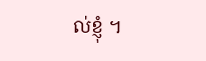ល់ខ្ញុំ ។